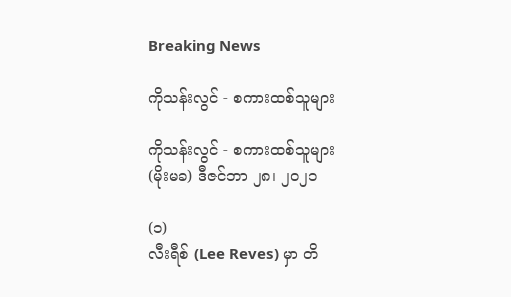Breaking News

ကိုသန်းလွင် - စကားထစ်သူများ

ကိုသန်းလွင် - စကားထစ်သူများ
(မိုးမခ) ဒီဇင်ဘာ ၂၈၊ ၂၀၂၁

(၁)
လီးရီစ် (Lee Reves) မှာ တိ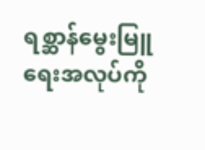ရစ္ဆာန်မွေးမြူရေးအလုပ်ကို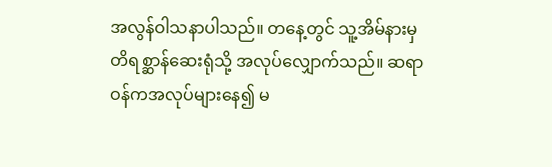အလွန်ဝါသနာပါသည်။ တနေ့တွင် သူ့အိမ်နားမှ တိရစ္ဆာန်ဆေးရုံသို့ အလုပ်လျှောက်သည်။ ဆရာဝန်ကအလုပ်များနေ၍ မ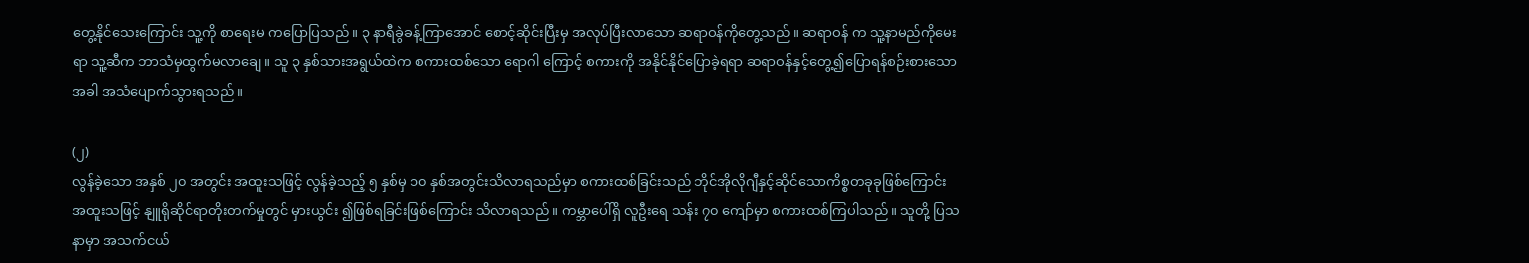တွေ့နိုင်သေးကြောင်း သူ့ကို စာရေးမ ကပြောပြသည်။ ၃ နာရီခွဲခန့်ကြာအောင် စောင့်ဆိုင်းပြီးမှ အလုပ်ပြီးလာသော ဆရာဝန်ကိုတွေ့သည်။ ဆရာဝန် က သူ့နာမည်ကိုမေးရာ သူ့ဆီက ဘာသံမှထွက်မလာချေ။ သူ ၃ နှစ်သားအရွယ်ထဲက စကားထစ်သော ရောဂါ ကြောင့် စကားကို အနိုင်နိုင်ပြောခဲ့ရရာ ဆရာဝန်နှင့်တွေ့၍ပြောရန်စဉ်းစားသောအခါ အသံပျောက်သွားရသည်။

(၂)
လွန်ခဲ့သော အနှစ် ၂၀ အတွင်း အထူးသဖြင့် လွန်ခဲ့သည့် ၅ နှစ်မှ ၁၀ နှစ်အတွင်းသိလာရသည်မှာ စကားထစ်ခြင်းသည် ဘိုင်အိုလိုဂျီနှင့်ဆိုင်သောကိစ္စတခုခုဖြစ်ကြောင်း အထူးသဖြင့် နျူရိုဆိုင်ရာတိုးတက်မှုတွင် မှားယွင်း ၍ဖြစ်ရခြင်းဖြစ်ကြောင်း သိလာရသည်။ ကမ္ဘာပေါ်ရှိ လူဦးရေ သန်း ၇၀ ကျော်မှာ စကားထစ်ကြပါသည်။ သူတို့ ပြသနာမှာ အသက်ငယ်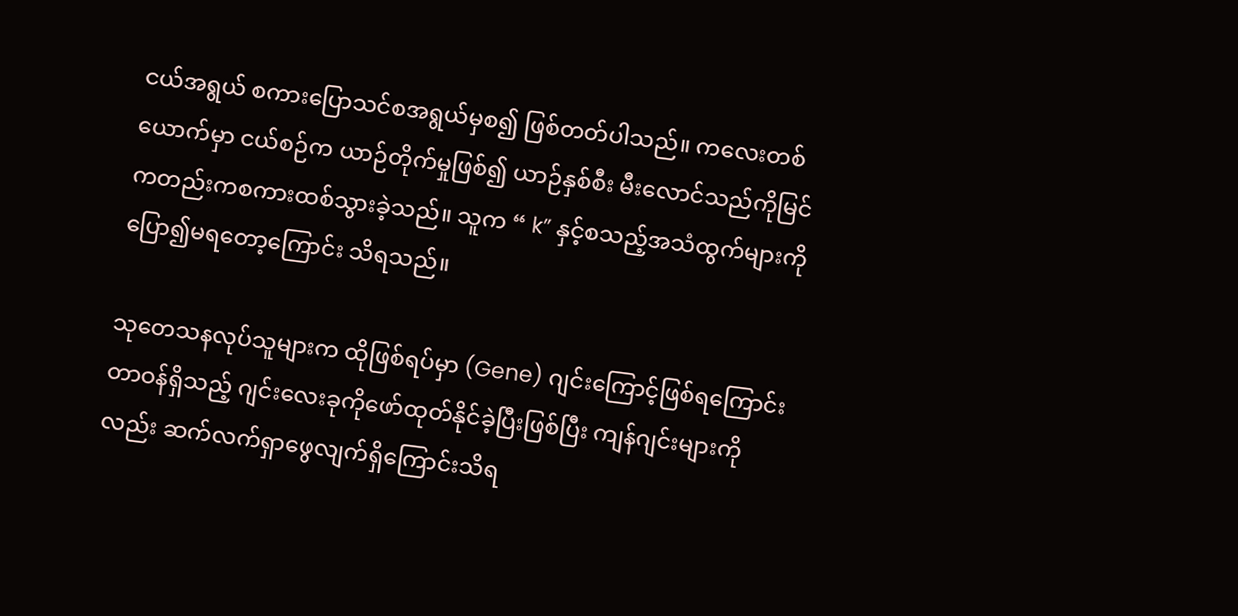ငယ်အရွယ် စကားပြောသင်စအရွယ်မှစ၍ ဖြစ်တတ်ပါသည်။ ကလေးတစ် ယောက်မှာ ငယ်စဉ်က ယာဉ်တိုက်မှုဖြစ်၍ ယာဉ်နှစ်စီး မီးလောင်သည်ကိုမြင်ကတည်းကစကားထစ်သွားခဲ့သည်။ သူက “ k” နှင့်စသည့်အသံထွက်များကို ပြော၍မရတော့ကြောင်း သိရသည်။

သုတေသနလုပ်သူများက ထိုဖြစ်ရပ်မှာ (Gene) ဂျင်းကြောင့်ဖြစ်ရကြောင်း တာဝန်ရှိသည့် ဂျင်းလေးခုကိုဖော်ထုတ်နိုင်ခဲ့ပြီးဖြစ်ပြီး ကျန်ဂျင်းများကိုလည်း ဆက်လက်ရှာဖွေလျက်ရှိကြောင်းသိရ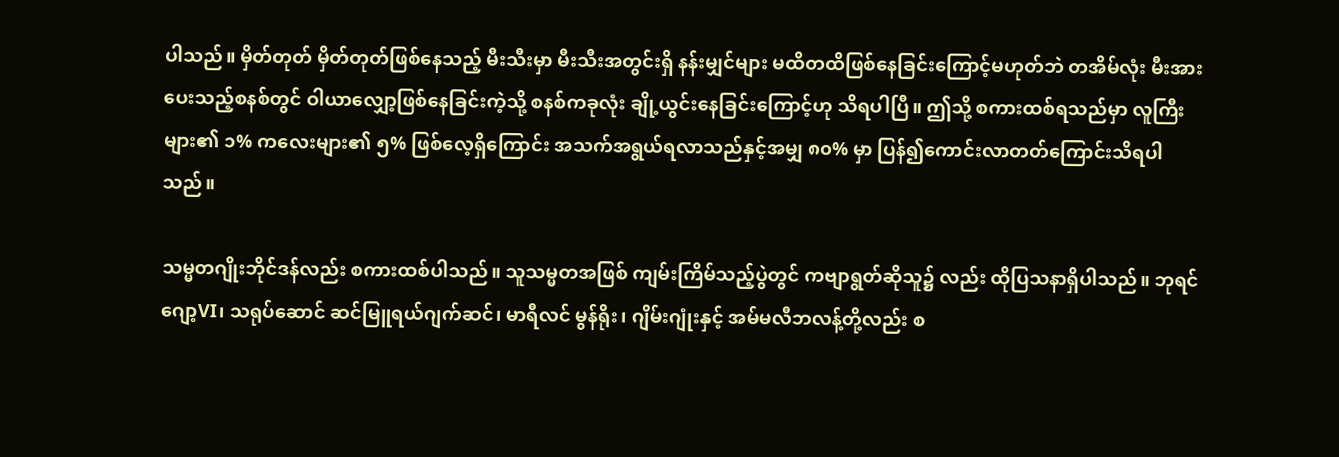ပါသည်။ မှိတ်တုတ် မှိတ်တုတ်ဖြစ်နေသည့် မီးသီးမှာ မီးသီးအတွင်းရှိ နန်းမျှင်များ မထိတထိဖြစ်နေခြင်းကြောင့်မဟုတ်ဘဲ တအိမ်လုံး မီးအားပေးသည့်စနစ်တွင် ဝါယာလျှော့ဖြစ်နေခြင်းကဲ့သို့ စနစ်ကခုလုံး ချို့ယွင်းနေခြင်းကြောင့်ဟု သိရပါပြီ။ ဤသို့ စကားထစ်ရသည်မှာ လူကြီးများ၏ ၁% ကလေးများ၏ ၅% ဖြစ်လေ့ရှိကြောင်း အသက်အရွယ်ရလာသည်နှင့်အမျှ ၈၀% မှာ ပြန်၍ကောင်းလာတတ်ကြောင်းသိရပါသည်။

သမ္မတဂျိုးဘိုင်ဒန်လည်း စကားထစ်ပါသည်။ သူသမ္မတအဖြစ် ကျမ်းကြိမ်သည့်ပွဲတွင် ကဗျာရွတ်ဆိုသူ၌ လည်း ထိုပြသနာရှိပါသည်။ ဘုရင်ဂျော့VI၊ သရုပ်ဆောင် ဆင်မြူရယ်ဂျက်ဆင်၊ မာရီလင် မွန်ရိုး၊ ဂျိမ်းဂျုံးနှင့် အမ်မလီဘလန့်တို့လည်း စ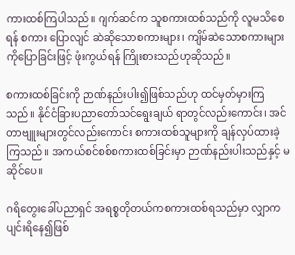ကားထစ်ကြပါသည်။ ဂျက်ဆင်က သူစကားထစ်သည်ကို လူမသိစေရန် စကား ပြောလျင် ဆဲဆိုသောစကားများ၊ ကျိမ်ဆဲသောစကားများကိုပြောခြင်းဖြင့် ဖုံးကွယ်ရန် ကြိုးစားသည်ဟုဆိုသည်။

စကားထစ်ခြင်းကို ဉာဏ်နည်းပါး၍ဖြစ်သည်ဟု ထင်မှတ်မှားကြသည်။ နိုင်ငံခြားပညာတော်သင်ရွေးချယ် ရာတွင်လည်းကောင်း၊ အင်တာဗျူးများတွင်လည်းကောင်း စကားထစ်သူများကို ချန်လှပ်ထားခဲ့ကြသည်။ အကယ်စင်စစ်စကားထစ်ခြင်းမှာ ဉာဏ်နည်းပါးသည်နှင့် မဆိုင်ပေ။

ဂရိတွေးခေါ်ပညာရှင် အရစ္စတိုတယ်ကစကားထစ်ရသည်မှာ လျှာကပျင်းရိနေ၍ဖြစ်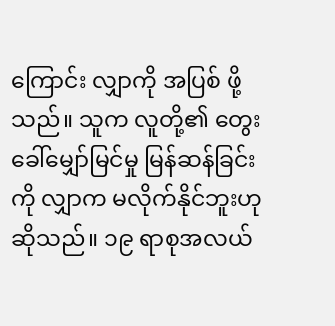ကြောင်း လျှာကို အပြစ် ဖို့သည်။ သူက လူတို့၏ တွေးခေါ်မျှော်မြင်မှု မြန်ဆန်ခြင်းကို လျှာက မလိုက်နိုင်ဘူးဟုဆိုသည်။ ၁၉ ရာစုအလယ်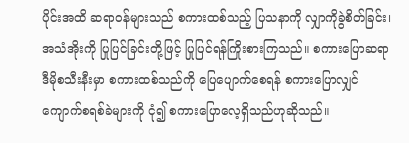ပိုင်းအထိ ဆရာဝန်များသည် စကားထစ်သည့် ပြသနာကို လျှာကိုခွဲစိတ်ခြင်း၊ အသံအိုးကို ပြုပြင်ခြင်းတို့ဖြင့် ပြုပြင်ရန်ကြိုးစားကြသည်။ စကားပြောဆရာ ဒီမိုစသီးနီးမှာ စကားထစ်သည်ကို ပြေပျောက်စေရန် စကားပြောလျှင် ကျောက်စရစ်ခဲများကို ငုံ၍ စကားပြောလေ့ရှိသည်ဟုဆိုသည်။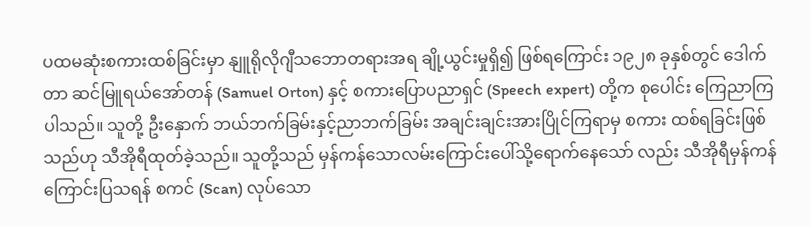ပထမဆုံးစကားထစ်ခြင်းမှာ နျူရိုလိုဂျီသဘောတရားအရ ချို့ယွင်းမှုရှိ၍ ဖြစ်ရကြောင်း ၁၉၂၈ ခုနှစ်တွင် ဒေါက်တာ ဆင်မြူရယ်အော်တန် (Samuel Orton) နှင့် စကားပြောပညာရှင် (Speech expert) တို့က စုပေါင်း ကြေညာကြပါသည်။ သူတို့ ဦးနှောက် ဘယ်ဘက်ခြမ်းနှင့်ညာဘက်ခြမ်း အချင်းချင်းအားပြိုင်ကြရာမှ စကား ထစ်ရခြင်းဖြစ်သည်ဟု သီအိုရီထုတ်ခဲ့သည်။ သူတို့သည် မှန်ကန်သောလမ်းကြောင်းပေါ်သို့ရောက်နေသော် လည်း သီအိုရီမှန်ကန်ကြောင်းပြသရန် စကင် (Scan) လုပ်သော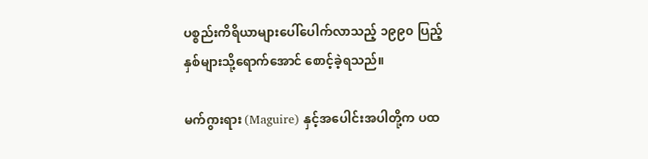ပစ္စည်းကိရိယာများပေါ်ပေါက်လာသည့် ၁၉၉၀ ပြည့်နှစ်များသို့ရောက်အောင် စောင့်ခဲ့ရသည်။

မက်ဂွားရား (Maguire) နှင့်အပေါင်းအပါတို့က ပထ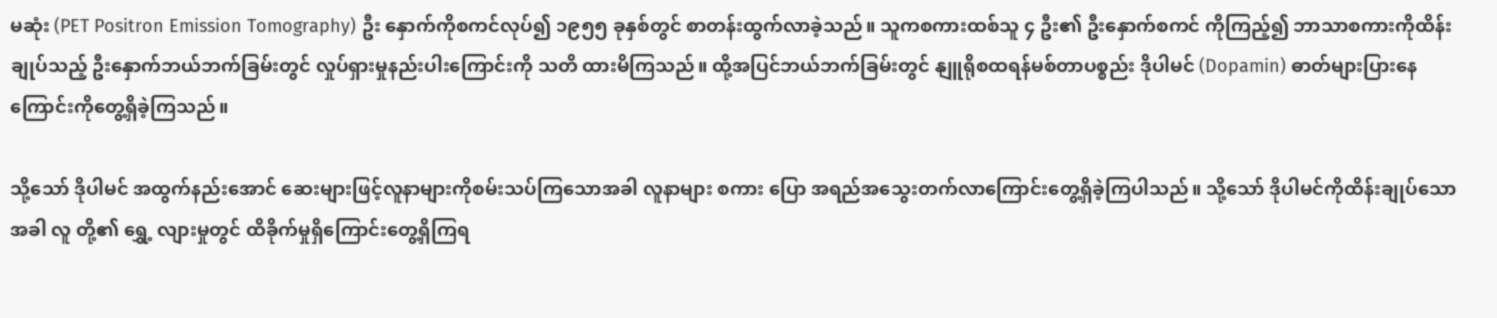မဆုံး (PET Positron Emission Tomography) ဦး နှောက်ကိုစကင်လုပ်၍ ၁၉၅၅ ခုနှစ်တွင် စာတန်းထွက်လာခဲ့သည်။ သူကစကားထစ်သူ ၄ ဦး၏ ဦးနှောက်စကင် ကိုကြည့်၍ ဘာသာစကားကိုထိန်းချုပ်သည့် ဦးနှောက်ဘယ်ဘက်ခြမ်းတွင် လှုပ်ရှားမှုနည်းပါးကြောင်းကို သတိ ထားမိကြသည်။ ထို့အပြင်ဘယ်ဘက်ခြမ်းတွင် နျူရိုစထရန်မစ်တာပစ္စည်း ဒိုပါမင် (Dopamin) ဓာတ်များပြားနေ ကြောင်းကိုတွေ့ရှိခဲ့ကြသည်။

သို့သော် ဒိုပါမင် အထွက်နည်းအောင် ဆေးများဖြင့်လူနာများကိုစမ်းသပ်ကြသောအခါ လူနာများ စကား ပြော အရည်အသွေးတက်လာကြောင်းတွေ့ရှိခဲ့ကြပါသည်။ သို့သော် ဒိုပါမင်ကိုထိန်းချုပ်သောအခါ လူ တို့၏ ရွှေ့ လျားမှုတွင် ထိခိုက်မှုရှိကြောင်းတွေ့ရှိကြရ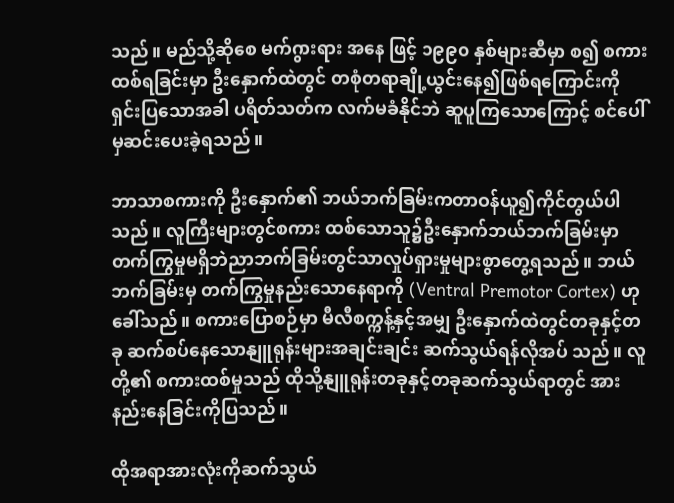သည်။ မည်သို့ဆိုစေ မက်ဂွားရား အနေ ဖြင့် ၁၉၉၀ နှစ်များဆီမှာ စ၍ စကားထစ်ရခြင်းမှာ ဦးနှောက်ထဲတွင် တစုံတရာချို့ယွင်းနေ၍ဖြစ်ရကြောင်းကို ရှင်းပြသောအခါ ပရိတ်သတ်က လက်မခံနိုင်ဘဲ ဆူပူကြသောကြောင့် စင်ပေါ်မှဆင်းပေးခဲ့ရသည်။

ဘာသာစကားကို ဦးနှောက်၏ ဘယ်ဘက်ခြမ်းကတာဝန်ယူ၍ကိုင်တွယ်ပါသည်။ လူကြီးများတွင်စကား ထစ်သောသူ၌ဦးနှောက်ဘယ်ဘက်ခြမ်းမှာတက်ကြွမှုမရှိဘဲညာဘက်ခြမ်းတွင်သာလှုပ်ရှားမှုများစွာတွေ့ရသည်။ ဘယ်ဘက်ခြမ်းမှ တက်ကြွမှုနည်းသောနေရာကို (Ventral Premotor Cortex) ဟုခေါ်သည်။ စကားပြောစဉ်မှာ မီလီစက္ကန့်နှင့်အမျှ ဦးနှောက်ထဲတွင်တခုနှင့်တခု ဆက်စပ်နေသောနျူရုန်းများအချင်းချင်း ဆက်သွယ်ရန်လိုအပ် သည်။ လူတို့၏ စကားထစ်မှုသည် ထိုသို့နျူရုန်းတခုနှင့်တခုဆက်သွယ်ရာတွင် အားနည်းနေခြင်းကိုပြသည်။

ထိုအရာအားလုံးကိုဆက်သွယ်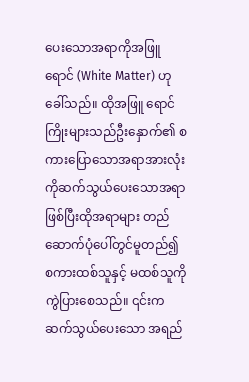ပေးသောအရာကိုအဖြူရောင် (White Matter) ဟုခေါ်သည်။ ထိုအဖြူ ရောင်ကြိုးများသည်ဦးနှောက်၏ စကားပြောသောအရာအားလုံးကိုဆက်သွယ်ပေးသောအရာဖြစ်ပြီးထိုအရာများ တည်ဆောက်ပုံပေါ်တွင်မူတည်၍ စကားထစ်သူနှင့် မထစ်သူကို ကွဲပြားစေသည်။ ၎င်းက ဆက်သွယ်ပေးသော အရည်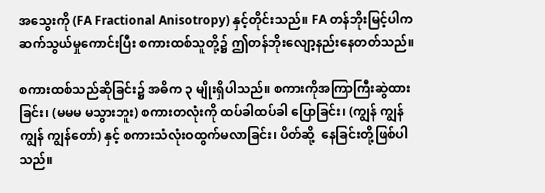အသွေးကို (FA Fractional Anisotropy) နှင့်တိုင်းသည်။ FA တန်ဘိုးမြင့်ပါက ဆက်သွယ်မှုကောင်းပြီး စကားထစ်သူတို့၌ ဤတန်ဘိုးလျော့နည်းနေတတ်သည်။

စကားထစ်သည်ဆိုခြင်း၌ အဓိက ၃ မျိုးရှိပါသည်။ စကားကိုအကြာကြီးဆွဲထားခြင်း၊ (မမမ မသွားဘူး) စကားတလုံးကို ထပ်ခါထပ်ခါ ပြောခြင်း၊ (ကျွန် ကျွန် ကျွန် ကျွန်တော်) နှင့် စကားသံလုံးဝထွက်မလာခြင်း၊ ပိတ်ဆို့  နေခြင်းတို့ဖြစ်ပါသည်။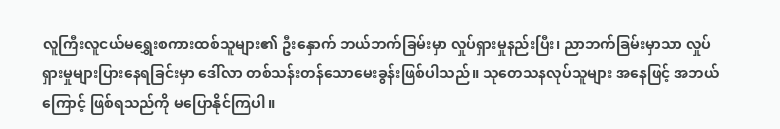လူကြီးလူငယ်မရွှေးစကားထစ်သူများ၏ ဦးနှောက် ဘယ်ဘက်ခြမ်းမှာ လှုပ်ရှားမှုနည်းပြီး၊ ညာဘက်ခြမ်းမှာသာ လှုပ်ရှားမှုများပြားနေရခြင်းမှာ ဒေါ်လာ တစ်သန်းတန်သောမေးခွန်းဖြစ်ပါသည်။ သုတေသနလုပ်သူများ အနေဖြင့် အဘယ်ကြောင့် ဖြစ်ရသည်ကို မပြောနိုင်ကြပါ။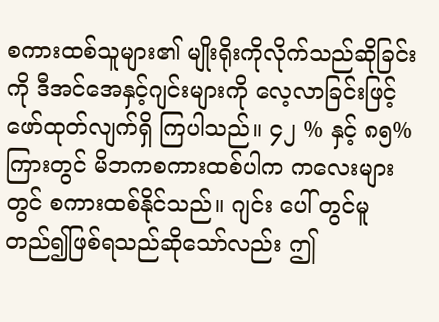စကားထစ်သူများ၏ မျိုးရိုးကိုလိုက်သည်ဆိုခြင်းကို ဒီအင်အေနှင့်ဂျင်းများကို လေ့လာခြင်းဖြင့်ဖော်ထုတ်လျက်ရှိ ကြပါသည်။ ၄၂ % နှင့် ၈၅% ကြားတွင် မိဘကစကားထစ်ပါက ကလေးများတွင် စကားထစ်နိုင်သည်။ ဂျင်း ပေါ် တွင်မူတည်၍ဖြစ်ရသည်ဆိုသော်လည်း ဤ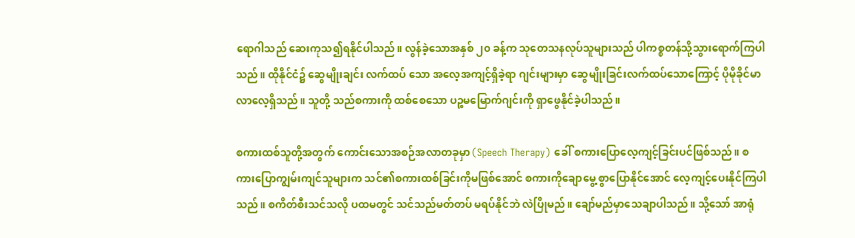ရောဂါသည် ဆေးကုသ၍ရနိုင်ပါသည်။ လွန်ခဲ့သောအနှစ် ၂၀ ခန့်က သုတေသနလုပ်သူများသည် ပါကစ္စတန်သို့သွားရောက်ကြပါသည်။ ထိုနိုင်ငံ၌ ဆွေမျိုးချင်း လက်ထပ် သော အလေ့အကျင့်ရှိခဲ့ရာ ဂျင်းများမှာ ဆွေမျိုးခြင်းလက်ထပ်သောကြောင့် ပိုမိုခိုင်မာလာလေ့ရှိသည်။ သူတို့ သည်စကားကို ထစ်စေသော ပဉ္စမမြောက်ဂျင်းကို ရှာဖွေနိုင်ခဲ့ပါသည်။

စကားထစ်သူတို့အတွက် ကောင်းသောအစဉ်အလာတခုမှာ (Speech Therapy) ခေါ် စကားပြောလေ့ကျင့်ခြင်းပင်ဖြစ်သည်။ စကားပြောကျွမ်းကျင်သူများက သင်၏စကားထစ်ခြင်းကိုမဖြစ်အောင် စကားကိုချောမွေ့ စွာပြောနိုင်အောင် လေ့ကျင့်ပေးနိုင်ကြပါသည်။ စကိတ်စီးသင်သလို ပထမတွင် သင်သည်မတ်တပ် မရပ်နိုင်ဘဲ လဲပြိုမည်။ ချော်မည်မှာသေချာပါသည်။ သို့သော် အာရုံ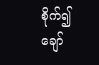စိုက်၍ချော်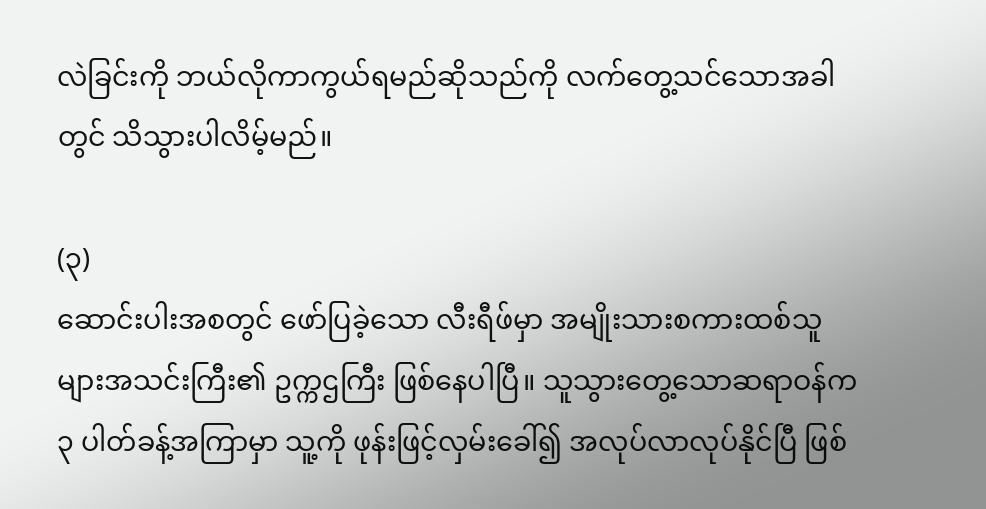လဲခြင်းကို ဘယ်လိုကာကွယ်ရမည်ဆိုသည်ကို လက်တွေ့သင်သောအခါတွင် သိသွားပါလိမ့်မည်။

(၃)
ဆောင်းပါးအစတွင် ဖော်ပြခဲ့သော လီးရီဖ်မှာ အမျိုးသားစကားထစ်သူများအသင်းကြီး၏ ဥက္ကဌကြီး ဖြစ်နေပါပြီ။ သူသွားတွေ့သောဆရာဝန်က ၃ ပါတ်ခန့်အကြာမှာ သူ့ကို ဖုန်းဖြင့်လှမ်းခေါ်၍ အလုပ်လာလုပ်နိုင်ပြီ ဖြစ်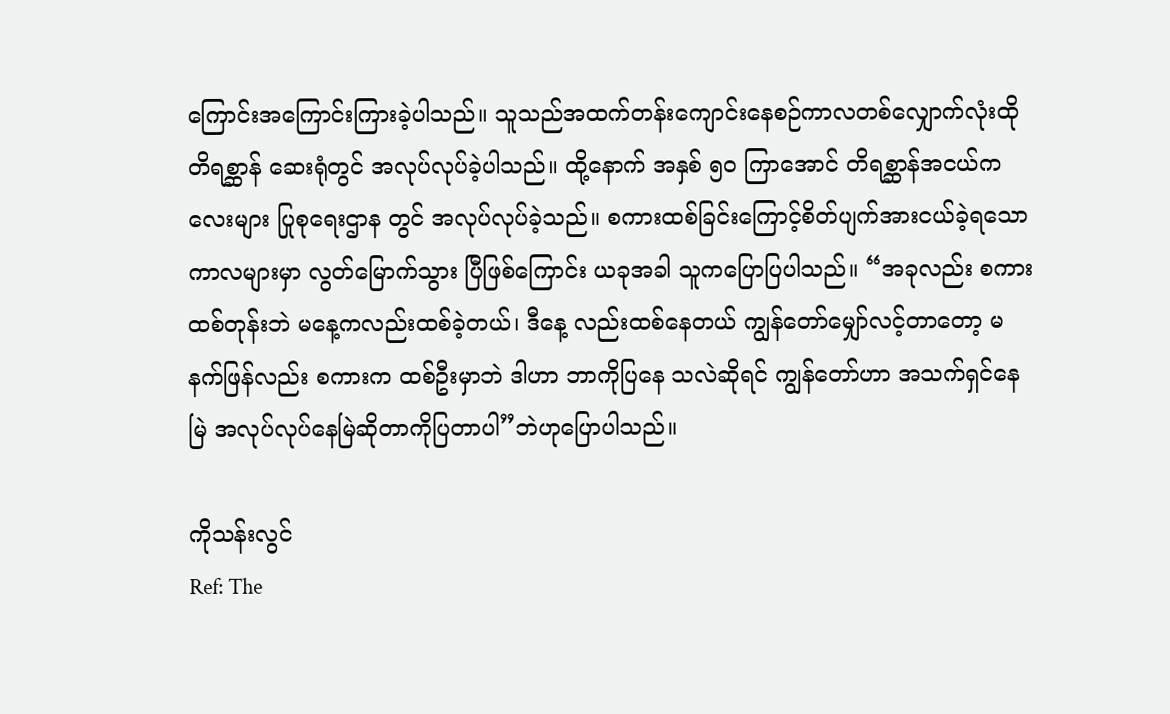ကြောင်းအကြောင်းကြားခဲ့ပါသည်။ သူသည်အထက်တန်းကျောင်းနေစဉ်ကာလတစ်လျှောက်လုံးထိုတိရစ္ဆာန် ဆေးရုံတွင် အလုပ်လုပ်ခဲ့ပါသည်။ ထို့နောက် အနှစ် ၅၀ ကြာအောင် တိရစ္ဆာန်အငယ်ကလေးများ ပြုစုရေးဌာန တွင် အလုပ်လုပ်ခဲ့သည်။ စကားထစ်ခြင်းကြောင့်စိတ်ပျက်အားငယ်ခဲ့ရသော ကာလများမှာ လွတ်မြောက်သွား ပြီဖြစ်ကြောင်း ယခုအခါ သူကပြောပြပါသည်။ “အခုလည်း စကားထစ်တုန်းဘဲ မနေ့ကလည်းထစ်ခဲ့တယ်၊ ဒီနေ့ လည်းထစ်နေတယ် ကျွန်တော်မျှော်လင့်တာတော့ မနက်ဖြန်လည်း စကားက ထစ်ဦးမှာဘဲ ဒါဟာ ဘာကိုပြနေ သလဲဆိုရင် ကျွန်တော်ဟာ အသက်ရှင်နေမြဲ အလုပ်လုပ်နေမြဲဆိုတာကိုပြတာပါ”ဘဲဟုပြောပါသည်။

ကိုသန်းလွင်
Ref: The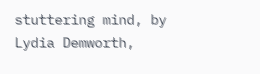stuttering mind, by Lydia Demworth,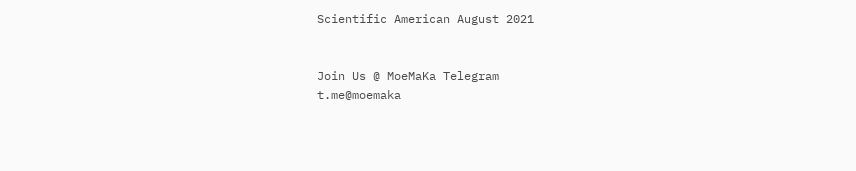Scientific American August 2021


Join Us @ MoeMaKa Telegram
t.me@moemaka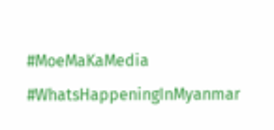#MoeMaKaMedia
#WhatsHappeningInMyanmar